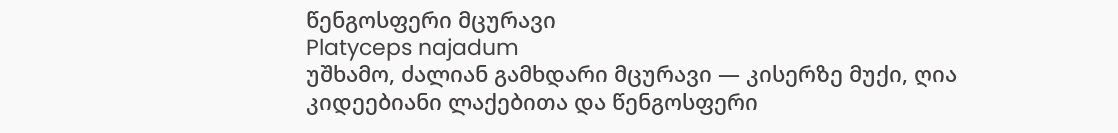წენგოსფერი მცურავი
Platyceps najadum
უშხამო, ძალიან გამხდარი მცურავი — კისერზე მუქი, ღია კიდეებიანი ლაქებითა და წენგოსფერი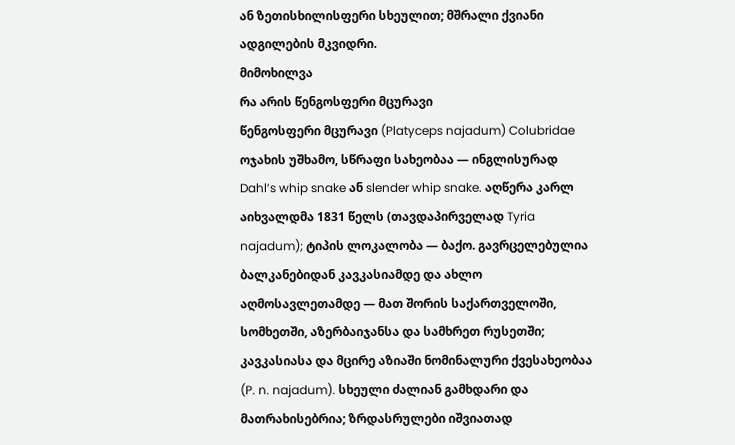ან ზეთისხილისფერი სხეულით; მშრალი ქვიანი ადგილების მკვიდრი.
მიმოხილვა
რა არის წენგოსფერი მცურავი
წენგოსფერი მცურავი (Platyceps najadum) Colubridae ოჯახის უშხამო, სწრაფი სახეობაა — ინგლისურად Dahl’s whip snake ან slender whip snake. აღწერა კარლ აიხვალდმა 1831 წელს (თავდაპირველად Tyria najadum); ტიპის ლოკალობა — ბაქო. გავრცელებულია ბალკანებიდან კავკასიამდე და ახლო აღმოსავლეთამდე — მათ შორის საქართველოში, სომხეთში, აზერბაიჯანსა და სამხრეთ რუსეთში; კავკასიასა და მცირე აზიაში ნომინალური ქვესახეობაა (P. n. najadum). სხეული ძალიან გამხდარი და მათრახისებრია; ზრდასრულები იშვიათად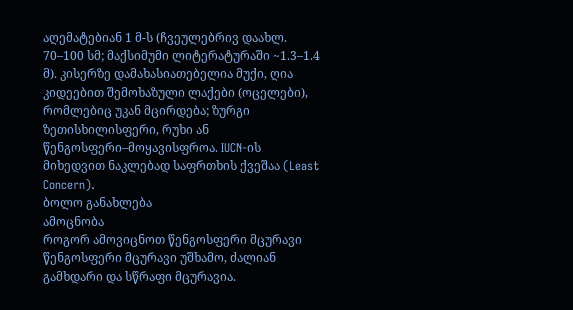აღემატებიან 1 მ-ს (ჩვეულებრივ დაახლ. 70–100 სმ; მაქსიმუმი ლიტერატურაში ~1.3–1.4 მ). კისერზე დამახასიათებელია მუქი, ღია კიდეებით შემოხაზული ლაქები (ოცელები), რომლებიც უკან მცირდება; ზურგი ზეთისხილისფერი, რუხი ან წენგოსფერი–მოყავისფროა. IUCN-ის მიხედვით ნაკლებად საფრთხის ქვეშაა (Least Concern).
ბოლო განახლება
ამოცნობა
როგორ ამოვიცნოთ წენგოსფერი მცურავი
წენგოსფერი მცურავი უშხამო, ძალიან გამხდარი და სწრაფი მცურავია.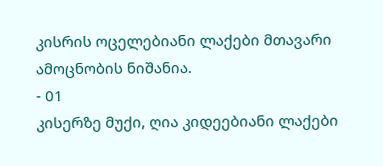კისრის ოცელებიანი ლაქები მთავარი ამოცნობის ნიშანია.
- 01
კისერზე მუქი, ღია კიდეებიანი ლაქები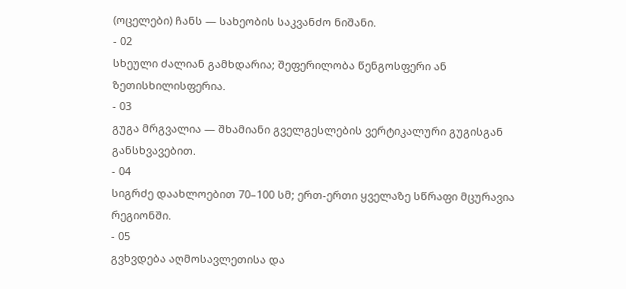(ოცელები) ჩანს — სახეობის საკვანძო ნიშანი.
- 02
სხეული ძალიან გამხდარია; შეფერილობა წენგოსფერი ან ზეთისხილისფერია.
- 03
გუგა მრგვალია — შხამიანი გველგესლების ვერტიკალური გუგისგან განსხვავებით.
- 04
სიგრძე დაახლოებით 70–100 სმ; ერთ-ერთი ყველაზე სწრაფი მცურავია რეგიონში.
- 05
გვხვდება აღმოსავლეთისა და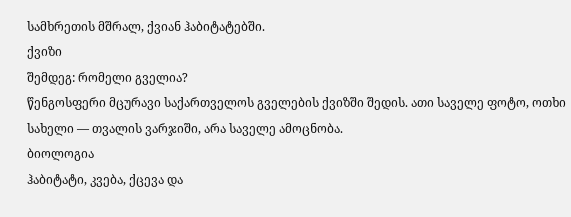სამხრეთის მშრალ, ქვიან ჰაბიტატებში.
ქვიზი
შემდეგ: რომელი გველია?
წენგოსფერი მცურავი საქართველოს გველების ქვიზში შედის. ათი საველე ფოტო, ოთხი სახელი — თვალის ვარჯიში, არა საველე ამოცნობა.
ბიოლოგია
ჰაბიტატი, კვება, ქცევა და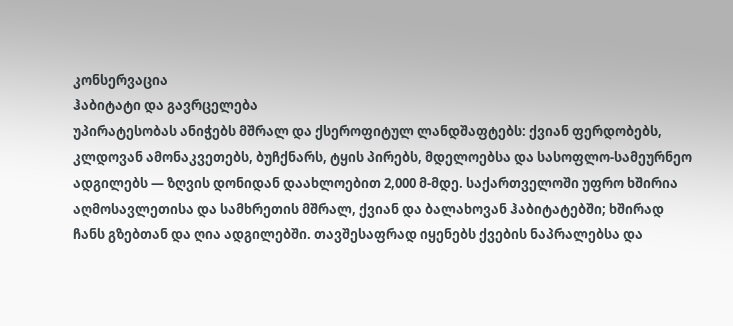კონსერვაცია
ჰაბიტატი და გავრცელება
უპირატესობას ანიჭებს მშრალ და ქსეროფიტულ ლანდშაფტებს: ქვიან ფერდობებს, კლდოვან ამონაკვეთებს, ბუჩქნარს, ტყის პირებს, მდელოებსა და სასოფლო-სამეურნეო ადგილებს — ზღვის დონიდან დაახლოებით 2,000 მ-მდე. საქართველოში უფრო ხშირია აღმოსავლეთისა და სამხრეთის მშრალ, ქვიან და ბალახოვან ჰაბიტატებში; ხშირად ჩანს გზებთან და ღია ადგილებში. თავშესაფრად იყენებს ქვების ნაპრალებსა და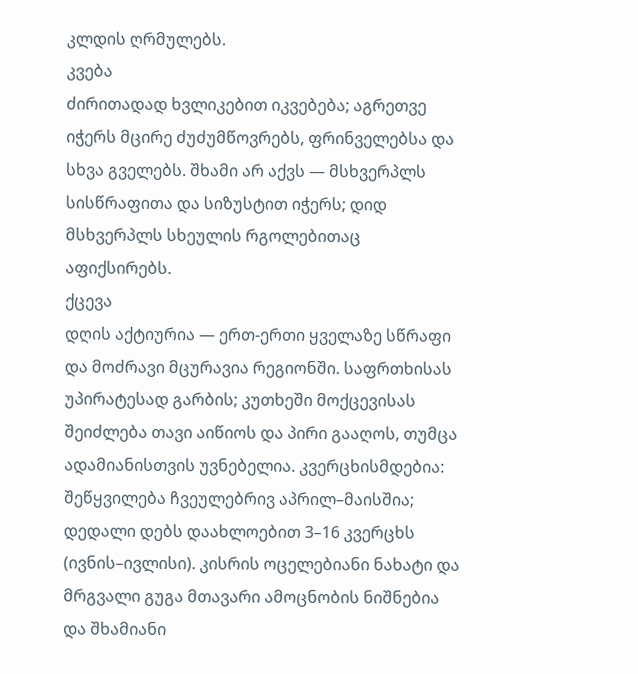კლდის ღრმულებს.
კვება
ძირითადად ხვლიკებით იკვებება; აგრეთვე იჭერს მცირე ძუძუმწოვრებს, ფრინველებსა და სხვა გველებს. შხამი არ აქვს — მსხვერპლს სისწრაფითა და სიზუსტით იჭერს; დიდ მსხვერპლს სხეულის რგოლებითაც აფიქსირებს.
ქცევა
დღის აქტიურია — ერთ-ერთი ყველაზე სწრაფი და მოძრავი მცურავია რეგიონში. საფრთხისას უპირატესად გარბის; კუთხეში მოქცევისას შეიძლება თავი აიწიოს და პირი გააღოს, თუმცა ადამიანისთვის უვნებელია. კვერცხისმდებია: შეწყვილება ჩვეულებრივ აპრილ–მაისშია; დედალი დებს დაახლოებით 3–16 კვერცხს (ივნის–ივლისი). კისრის ოცელებიანი ნახატი და მრგვალი გუგა მთავარი ამოცნობის ნიშნებია და შხამიანი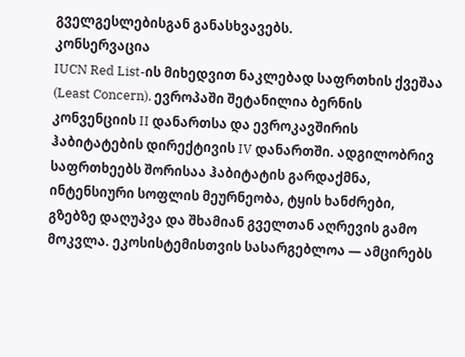გველგესლებისგან განასხვავებს.
კონსერვაცია
IUCN Red List-ის მიხედვით ნაკლებად საფრთხის ქვეშაა (Least Concern). ევროპაში შეტანილია ბერნის კონვენციის II დანართსა და ევროკავშირის ჰაბიტატების დირექტივის IV დანართში. ადგილობრივ საფრთხეებს შორისაა ჰაბიტატის გარდაქმნა, ინტენსიური სოფლის მეურნეობა, ტყის ხანძრები, გზებზე დაღუპვა და შხამიან გველთან აღრევის გამო მოკვლა. ეკოსისტემისთვის სასარგებლოა — ამცირებს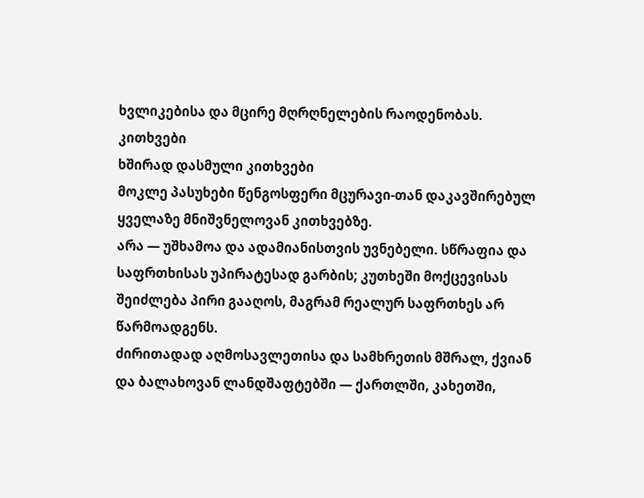ხვლიკებისა და მცირე მღრღნელების რაოდენობას.
კითხვები
ხშირად დასმული კითხვები
მოკლე პასუხები წენგოსფერი მცურავი-თან დაკავშირებულ ყველაზე მნიშვნელოვან კითხვებზე.
არა — უშხამოა და ადამიანისთვის უვნებელი. სწრაფია და საფრთხისას უპირატესად გარბის; კუთხეში მოქცევისას შეიძლება პირი გააღოს, მაგრამ რეალურ საფრთხეს არ წარმოადგენს.
ძირითადად აღმოსავლეთისა და სამხრეთის მშრალ, ქვიან და ბალახოვან ლანდშაფტებში — ქართლში, კახეთში,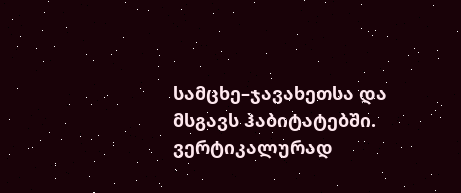სამცხე–ჯავახეთსა და მსგავს ჰაბიტატებში. ვერტიკალურად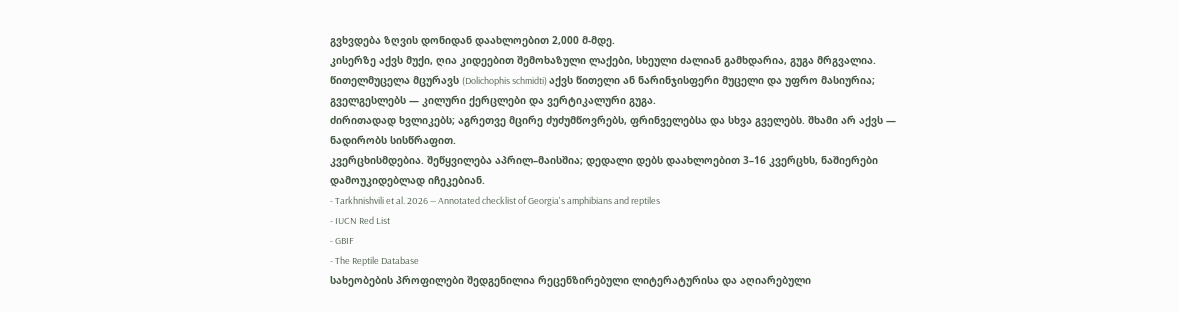გვხვდება ზღვის დონიდან დაახლოებით 2,000 მ-მდე.
კისერზე აქვს მუქი, ღია კიდეებით შემოხაზული ლაქები, სხეული ძალიან გამხდარია, გუგა მრგვალია. წითელმუცელა მცურავს (Dolichophis schmidti) აქვს წითელი ან ნარინჯისფერი მუცელი და უფრო მასიურია; გველგესლებს — კილური ქერცლები და ვერტიკალური გუგა.
ძირითადად ხვლიკებს; აგრეთვე მცირე ძუძუმწოვრებს, ფრინველებსა და სხვა გველებს. შხამი არ აქვს — ნადირობს სისწრაფით.
კვერცხისმდებია. შეწყვილება აპრილ–მაისშია; დედალი დებს დაახლოებით 3–16 კვერცხს, ნაშიერები დამოუკიდებლად იჩეკებიან.
- Tarkhnishvili et al. 2026 — Annotated checklist of Georgia's amphibians and reptiles
- IUCN Red List
- GBIF
- The Reptile Database
სახეობების პროფილები შედგენილია რეცენზირებული ლიტერატურისა და აღიარებული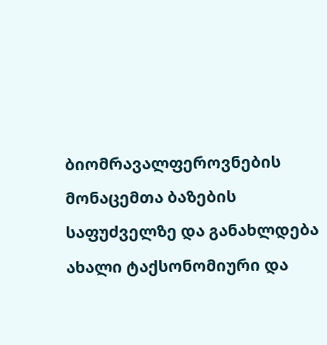ბიომრავალფეროვნების მონაცემთა ბაზების საფუძველზე და განახლდება ახალი ტაქსონომიური და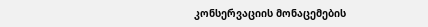კონსერვაციის მონაცემების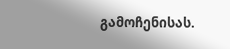გამოჩენისას.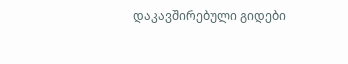დაკავშირებული გიდები